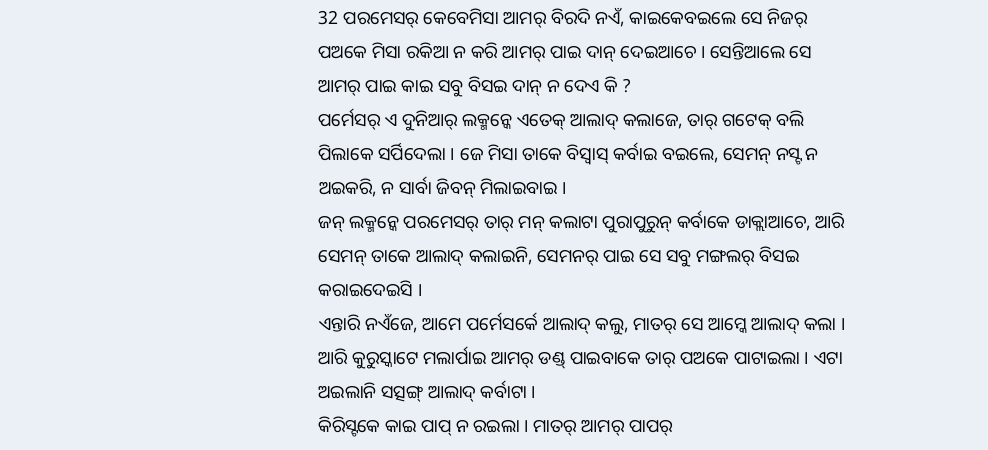32 ପରମେସର୍ କେବେମିସା ଆମର୍ ବିରଦି ନଏଁ, କାଇକେବଇଲେ ସେ ନିଜର୍ ପଅକେ ମିସା ରକିଆ ନ କରି ଆମର୍ ପାଇ ଦାନ୍ ଦେଇଆଚେ । ସେନ୍ତିଆଲେ ସେ ଆମର୍ ପାଇ କାଇ ସବୁ ବିସଇ ଦାନ୍ ନ ଦେଏ କି ?
ପର୍ମେସର୍ ଏ ଦୁନିଆର୍ ଲକ୍ମନ୍କେ ଏତେକ୍ ଆଲାଦ୍ କଲାଜେ, ତାର୍ ଗଟେକ୍ ବଲି ପିଲାକେ ସର୍ପିଦେଲା । ଜେ ମିସା ତାକେ ବିସ୍ବାସ୍ କର୍ବାଇ ବଇଲେ, ସେମନ୍ ନସ୍ଟ ନ ଅଇକରି, ନ ସାର୍ବା ଜିବନ୍ ମିଲାଇବାଇ ।
ଜନ୍ ଲକ୍ମନ୍କେ ପରମେସର୍ ତାର୍ ମନ୍ କଲାଟା ପୁରାପୁରୁନ୍ କର୍ବାକେ ଡାକ୍ଲାଆଚେ, ଆରି ସେମନ୍ ତାକେ ଆଲାଦ୍ କଲାଇନି, ସେମନର୍ ପାଇ ସେ ସବୁ ମଙ୍ଗଲର୍ ବିସଇ କରାଇଦେଇସି ।
ଏନ୍ତାରି ନଏଁଜେ, ଆମେ ପର୍ମେସର୍କେ ଆଲାଦ୍ କଲୁ, ମାତର୍ ସେ ଆମ୍କେ ଆଲାଦ୍ କଲା । ଆରି କୁରୁସ୍କାଟେ ମଲାର୍ପାଇ ଆମର୍ ଡଣ୍ଡ୍ ପାଇବାକେ ତାର୍ ପଅକେ ପାଟାଇଲା । ଏଟା ଅଇଲାନି ସତ୍ସଙ୍ଗ୍ ଆଲାଦ୍ କର୍ବାଟା ।
କିରିସ୍ଟକେ କାଇ ପାପ୍ ନ ରଇଲା । ମାତର୍ ଆମର୍ ପାପର୍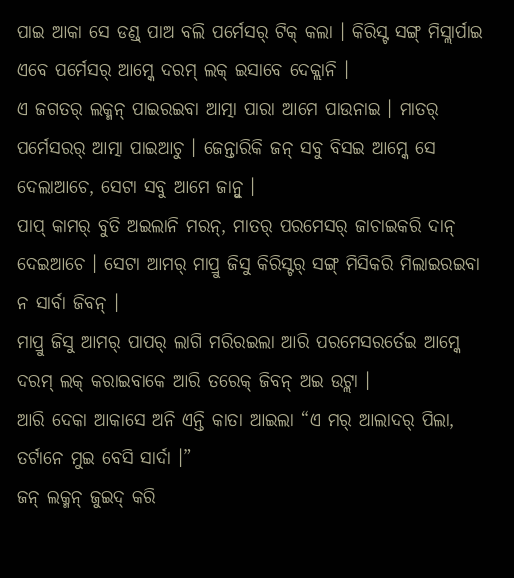ପାଇ ଆକା ସେ ଡଣ୍ଡ୍ ପାଅ ବଲି ପର୍ମେସର୍ ଟିକ୍ କଲା । କିରିସ୍ଟ ସଙ୍ଗ୍ ମିସ୍ଲାର୍ପାଇ ଏବେ ପର୍ମେସର୍ ଆମ୍କେ ଦରମ୍ ଲକ୍ ଇସାବେ ଦେକ୍ଲାନି ।
ଏ ଜଗତର୍ ଲକ୍ମନ୍ ପାଇରଇବା ଆତ୍ମା ପାରା ଆମେ ପାଉନାଇ । ମାତର୍ ପର୍ମେସରର୍ ଆତ୍ମା ପାଇଆଚୁ । ଜେନ୍ତାରିକି ଜନ୍ ସବୁ ବିସଇ ଆମ୍କେ ସେ ଦେଲାଆଚେ, ସେଟା ସବୁ ଆମେ ଜାନ୍ବୁ ।
ପାପ୍ କାମର୍ ବୁତି ଅଇଲାନି ମରନ୍, ମାତର୍ ପରମେସର୍ ଜାଚାଇକରି ଦାନ୍ ଦେଇଆଚେ । ସେଟା ଆମର୍ ମାପ୍ରୁ ଜିସୁ କିରିସ୍ଟର୍ ସଙ୍ଗ୍ ମିସିକରି ମିଲାଇରଇବା ନ ସାର୍ବା ଜିବନ୍ ।
ମାପ୍ରୁ ଜିସୁ ଆମର୍ ପାପର୍ ଲାଗି ମରିରଇଲା ଆରି ପରମେସରର୍ତେଇ ଆମ୍କେ ଦରମ୍ ଲକ୍ କରାଇବାକେ ଆରି ତରେକ୍ ଜିବନ୍ ଅଇ ଉଟ୍ଲା ।
ଆରି ଦେକା ଆକାସେ ଅନି ଏନ୍ତି କାତା ଆଇଲା “ଏ ମର୍ ଆଲାଦର୍ ପିଲା, ତର୍ଟାନେ ମୁଇ ବେସି ସାର୍ଦା ।”
ଜନ୍ ଲକ୍ମନ୍ ଜୁଇଦ୍ କରି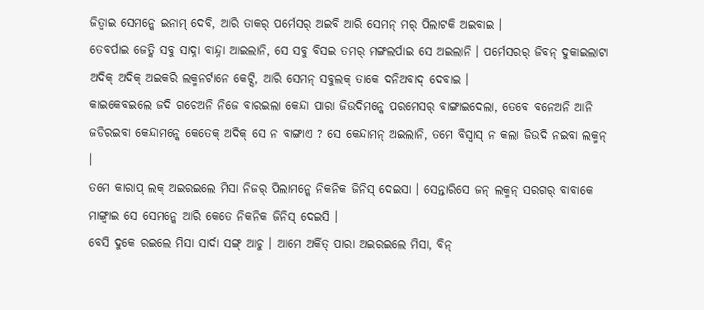ଜିତ୍ବାଇ ସେମନ୍କେ ଇନାମ୍ ଦେବି, ଆରି ତାକର୍ ପର୍ମେସର୍ ଅଇବି ଆରି ସେମନ୍ ମର୍ ପିଲାଟକି ଅଇବାଇ ।
ତେବର୍ପାଇ ଜେତ୍କି ସବୁ ସାଦ୍ନା ବାନ୍ଦ୍ନା ଆଇଲାନି, ସେ ସବୁ ବିସଇ ତମର୍ ମଙ୍ଗଲର୍ପାଇ ସେ ଅଇଲାନି । ପର୍ମେସରର୍ ଜିବନ୍ ଦୁକାଇଲାଟା ଅଦିକ୍ ଅଦିକ୍ ଅଇକରି ଲକ୍ମନର୍ଟାନେ କେଟ୍ସି, ଆରି ସେମନ୍ ସବୁଲକ୍ ତାକେ ଦନିଅବାଦ୍ ଦେବାଇ ।
କାଇକେବଇଲେ ଜଦି ଗଚେଅନି ନିଜେ ବାରଇଲା କେନ୍ଦା ପାରା ଜିଉଦିମନ୍କେ ପରମେସର୍ ବାଙ୍ଗାଇଦେଲା, ତେବେ ବନେଅନି ଆନି ଜଡିରଇବା କେନ୍ଦାମନ୍କେ କେତେକ୍ ଅଦିକ୍ ସେ ନ ବାଙ୍ଗାଏ ? ସେ କେନ୍ଦାମନ୍ ଅଇଲାନି, ତମେ ବିସ୍ବାସ୍ ନ କଲା ଜିଉଦି ନଇବା ଲକ୍ମନ୍ ।
ତମେ କାରାପ୍ ଲକ୍ ଅଇରଇଲେ ମିସା ନିଜର୍ ପିଲାମନ୍କେ ନିକନିକ ଜିନିସ୍ ଦେଇସା । ସେନ୍ତାରିସେ ଜନ୍ ଲକ୍ମନ୍ ସରଗର୍ ବାବାକେ ମାଙ୍ଗ୍ବାଇ ସେ ସେମନ୍କେ ଆରି କେତେ ନିକନିକ ଜିନିସ୍ ଦେଇସି ।
ବେସି ଦୁକେ ରଇଲେ ମିସା ସାର୍ଦା ସଙ୍ଗ୍ ଆଚୁ । ଆମେ ଅର୍କିତ୍ ପାରା ଅଇରଇଲେ ମିସା, ବିନ୍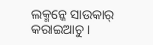ଲକ୍ମନ୍କେ ସାଉକାର୍ କରାଇଆଚୁ ।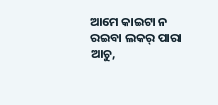ଆମେ କାଇଟା ନ ରଇବା ଲକର୍ ପାରା ଆଚୁ,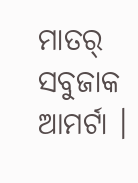ମାତର୍ ସବୁଜାକ ଆମର୍ଟା ।